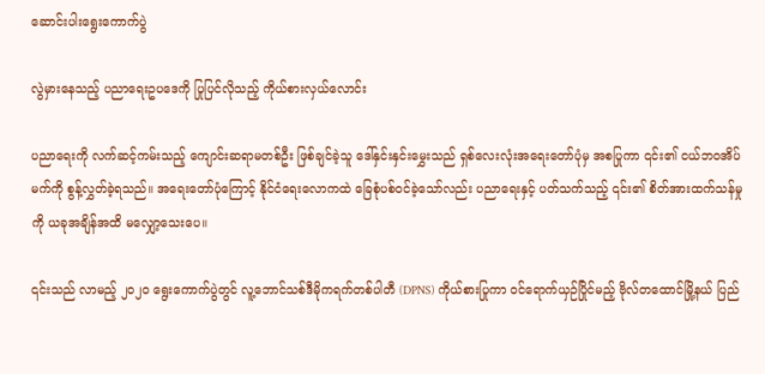ဆောင်းပါးရွေးကောက်ပွဲ

လွဲမှားနေသည့် ပညာရေးဥပဒေကို ပြုပြင်လိုသည့် ကိုယ်စားလှယ်လောင်း

ပညာရေးကို လက်ဆင့်ကမ်းသည့် ကျောင်းဆရာမတစ်ဦး ဖြစ်ချင်ခဲ့သူ ဒေါ်နှင်းနှင်းမွှေးသည် ရှစ်လေးလုံးအရေးတော်ပုံမှ အစပြုကာ ၎င်း၏ ငယ်ဘဝအိပ်မက်ကို စွန့်လွှတ်ခဲ့ရသည်။ အရေးတော်ပုံကြောင့် နိုင်ငံရေးလောကထဲ ခြေစုံပစ်ဝင်ခဲ့သော်လည်း ပညာရေးနှင့် ပတ်သက်သည့် ၎င်း၏ စိတ်အားထက်သန်မှုကို ယခုအချိန်အထိ မလျှော့သေးပေ။

၎င်းသည် လာမည့် ၂၀၂၀ ရွေးကောက်ပွဲတွင် လူ့ဘောင်သစ်ဒီမိုကရက်တစ်ပါတီ (DPNS) ကိုယ်စားပြုကာ ဝင်ရောက်ယှဉ်ပြိုင်မည့် ဗိုလ်တထောင်မြို့နယ် ပြည်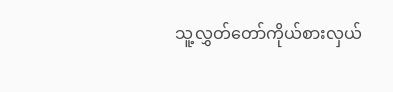သူ့လွှတ်တော်ကိုယ်စားလှယ်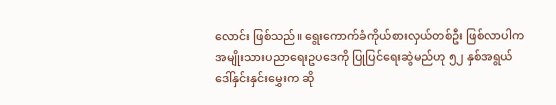လောင်း ဖြစ်သည်။ ရွေးကောက်ခံကိုယ်စားလှယ်တစ်ဦး ဖြစ်လာပါက အမျိုးသားပညာရေးဥပဒေကို ပြုပြင်ရေးဆွဲမည်ဟု ၅၂ နှစ်အရွယ် ဒေါ်နှင်းနှင်းမွှေးက ဆို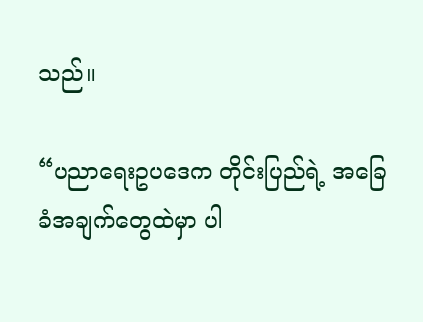သည်။

“ပညာရေးဥပဒေက တိုင်းပြည်ရဲ့ အခြေခံအချက်တွေထဲမှာ ပါ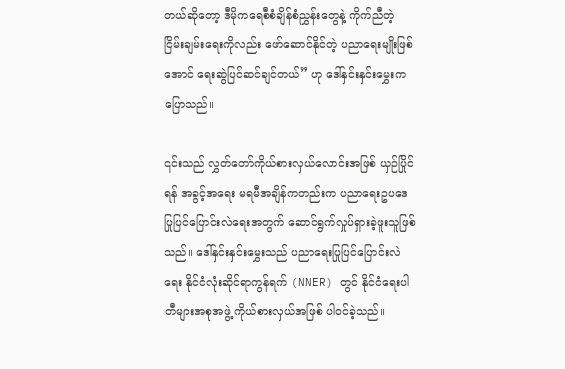တယ်ဆိုတော့ ဒီမိုကရေစီစံချိန်စံညွှန်းတွေနဲ့ ကိုက်ညီတဲ့ ငြိမ်းချမ်းရေးကိုလည်း ဖော်ဆောင်နိုင်တဲ့ ပညာရေးမျိုးဖြစ်အောင် ရေးဆွဲပြင်ဆင်ချင်တယ်” ဟု ဒေါ်နှင်းနှင်းမွှေးက ပြောသည်။

၎င်းသည် လွှတ်တော်ကိုယ်စားလှယ်လောင်းအဖြစ် ယှဉ်ပြိုင်ရန် အခွင့်အရေး မရမီအချိန်ကတည်းက ပညာရေးဥပဒေ ပြုပြင်ပြောင်းလဲရေးအတွက် ဆောင်ရွက်လှုပ်ရှားခဲ့ဖူးသူဖြစ်သည်။ ဒေါ်နှင်းနှင်းမွှေးသည် ပညာရေးပြုပြင်ပြောင်းလဲရေး နိုင်ငံလုံးဆိုင်ရာကွန်ရက် (NNER) တွင် နိုင်ငံရေးပါတီများအစုအဖွဲ့ ကိုယ်စားလှယ်အဖြစ် ပါဝင်ခဲ့သည်။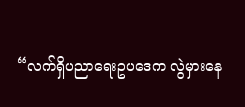“လက်ရှိပညာရေးဥပဒေက လွဲမှားနေ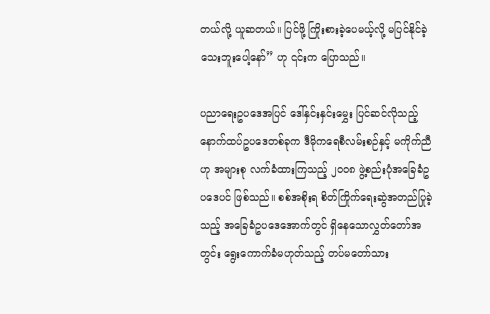တယ်လို့ ယူဆတယ်။ ပြင်ဖို့ ကြိုးစားခဲ့ပေမယ့်လို့ မပြင်နိုင်ခဲ့သေးဘူးပေါ့နော်” ဟု ၎င်းက ပြောသည်။

ပညာရေးဥပဒေအပြင် ဒေါ်နှင်းနှင်းမွှေး ပြင်ဆင်လိုသည့် နောက်ထပ်ဥပဒေတစ်ခုက ဒီမိုကရေစီလမ်းစဉ်နှင့် မကိုက်ညီဟု အများစု လက်ခံထားကြသည့် ၂၀၀၈ ဖွဲ့စည်းပုံအခြေခံဥပဒေပင် ဖြစ်သည်။ စစ်အစိုးရ စိတ်ကြိုက်ရေးဆွဲအတည်ပြုခဲ့သည့် အခြေခံဥပဒေအောက်တွင် ရှိနေသောလွှတ်တော်အတွင်း ရွေးကောက်ခံမဟုတ်သည့် တပ်မတော်သား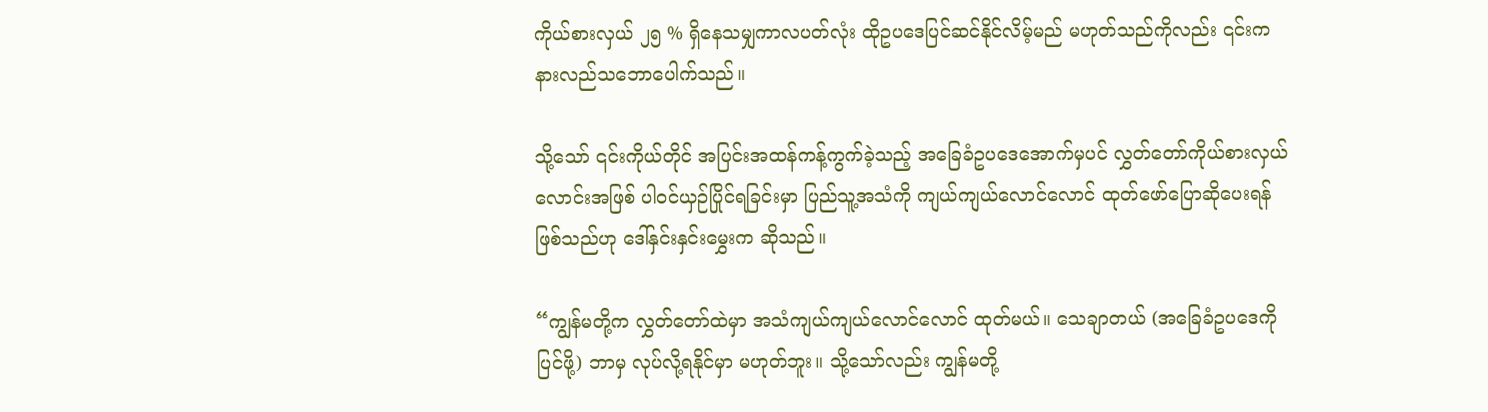ကိုယ်စားလှယ် ၂၅ % ရှိနေသမျှကာလပတ်လုံး ထိုဥပဒေပြင်ဆင်နိုင်လိမ့်မည် မဟုတ်သည်ကိုလည်း ၎င်းက နားလည်သဘောပေါက်သည်။

သို့သော် ၎င်းကိုယ်တိုင် အပြင်းအထန်ကန့်ကွက်ခဲ့သည့် အခြေခံဥပဒေအောက်မှပင် လွှတ်တော်ကိုယ်စားလှယ်လောင်းအဖြစ် ပါဝင်ယှဉ်ပြိုင်ရခြင်းမှာ ပြည်သူ့အသံကို ကျယ်ကျယ်လောင်လောင် ထုတ်ဖော်ပြောဆိုပေးရန် ဖြစ်သည်ဟု ဒေါ်နှင်းနှင်းမွှေးက ဆိုသည်။

“ကျွန်မတို့က လွှတ်တော်ထဲမှာ အသံကျယ်ကျယ်လောင်လောင် ထုတ်မယ်။ သေချာတယ် (အခြေခံဥပဒေကို ပြင်ဖို့) ဘာမှ လုပ်လို့ရနိုင်မှာ မဟုတ်ဘူး။ သို့သော်လည်း ကျွန်မတို့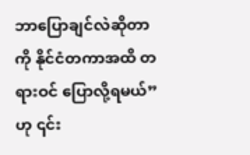ဘာပြောချင်လဲဆိုတာကို နိုင်ငံတကာအထိ တရားဝင် ပြောလို့ရမယ်” ဟု ၎င်း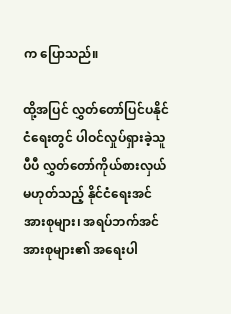က ပြောသည်။

ထို့အပြင် လွှတ်တော်ပြင်ပနိုင်ငံရေးတွင် ပါဝင်လှုပ်ရှားခဲ့သူပီပီ လွှတ်တော်ကိုယ်စားလှယ်မဟုတ်သည့် နိုင်ငံရေးအင်အားစုများ၊ အရပ်ဘက်အင်အားစုများ၏ အရေးပါ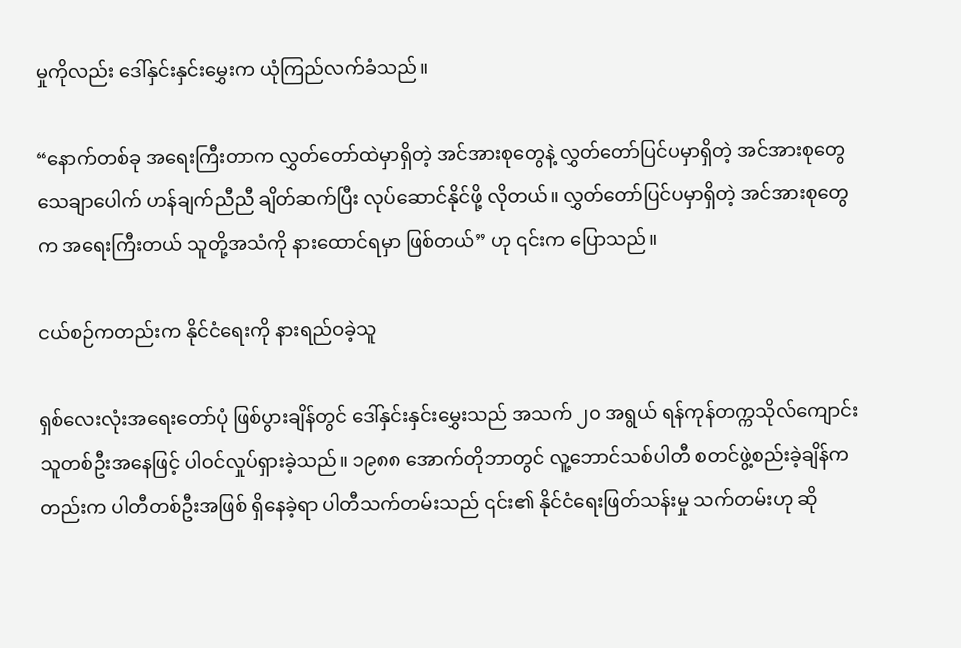မှုကိုလည်း ဒေါ်နှင်းနှင်းမွှေးက ယုံကြည်လက်ခံသည်။

“နောက်တစ်ခု အရေးကြီးတာက လွှတ်တော်ထဲမှာရှိတဲ့ အင်အားစုတွေနဲ့ လွှတ်တော်ပြင်ပမှာရှိတဲ့ အင်အားစုတွေ သေချာပေါက် ဟန်ချက်ညီညီ ချိတ်ဆက်ပြီး လုပ်ဆောင်နိုင်ဖို့ လိုတယ်။ လွှတ်တော်ပြင်ပမှာရှိတဲ့ အင်အားစုတွေက အရေးကြီးတယ် သူတို့အသံကို နားထောင်ရမှာ ဖြစ်တယ်” ဟု ၎င်းက ပြောသည်။

ငယ်စဉ်ကတည်းက နိုင်ငံရေးကို နားရည်ဝခဲ့သူ

ရှစ်လေးလုံးအရေးတော်ပုံ ဖြစ်ပွားချိန်တွင် ဒေါ်နှင်းနှင်းမွှေးသည် အသက် ၂၀ အရွယ် ရန်ကုန်တက္ကသိုလ်ကျောင်းသူတစ်ဦးအနေဖြင့် ပါဝင်လှုပ်ရှားခဲ့သည်။ ၁၉၈၈ အောက်တိုဘာတွင် လူ့ဘောင်သစ်ပါတီ စတင်ဖွဲ့စည်းခဲ့ချိန်ကတည်းက ပါတီတစ်ဦးအဖြစ် ရှိနေခဲ့ရာ ပါတီသက်တမ်းသည် ၎င်း၏ နိုင်ငံရေးဖြတ်သန်းမှု သက်တမ်းဟု ဆို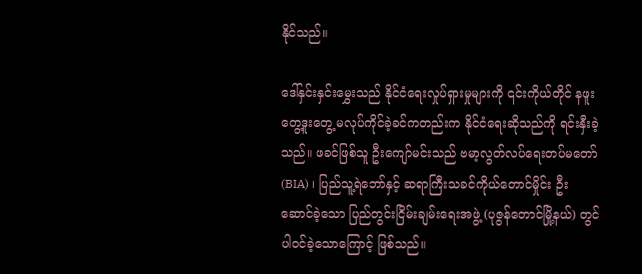နိုင်သည်။

ဒေါ်နှင်းနှင်းမွှေးသည် နိုင်ငံရေးလှုပ်ရှားမှုများကို ၎င်းကိုယ်တိုင် နဖူးတွေ့ဒူးတွေ့ မလုပ်ကိုင်ခဲ့ခင်ကတည်းက နိုင်ငံရေးဆိုသည်ကို ရင်းနှီးခဲ့သည်။ ဖခင်ဖြစ်သူ ဦးကျော်မင်းသည် ဗမာ့လွတ်လပ်ရေးတပ်မတော် (BIA) ၊ ပြည်သူ့ရဲဘော်နှင့် ဆရာကြီးသခင်ကိုယ်တောင်မှိုင်း ဦးဆောင်ခဲ့သော ပြည်တွင်းငြိမ်းချမ်းရေးအဖွဲ့ (ပုဇွန်တောင်မြို့နယ်) တွင် ပါဝင်ခဲ့သောကြောင့် ဖြစ်သည်။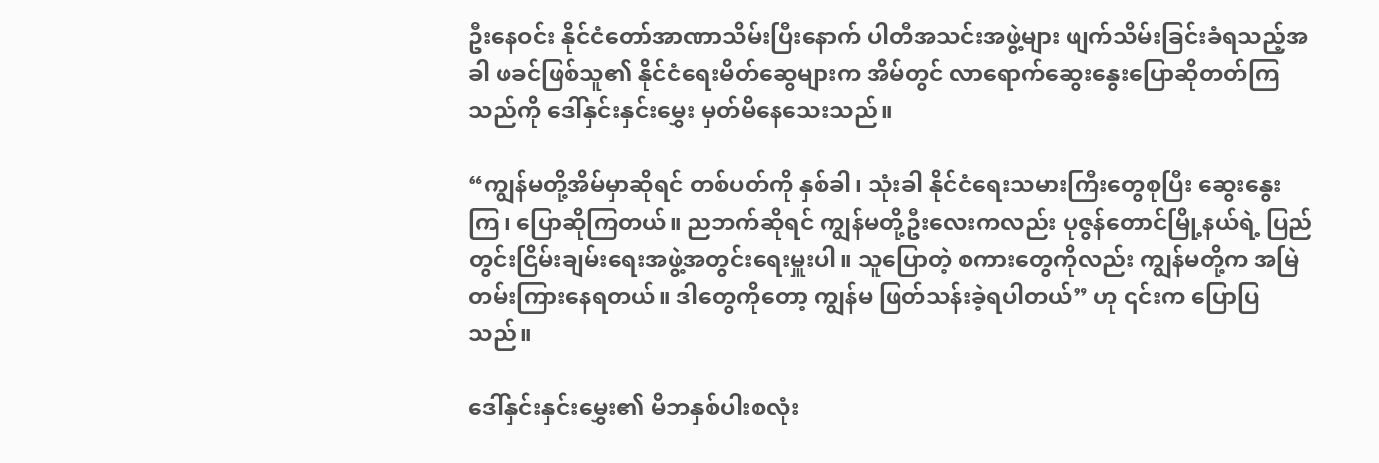ဦးနေဝင်း နိုင်ငံတော်အာဏာသိမ်းပြီးနောက် ပါတီအသင်းအဖွဲ့များ ဖျက်သိမ်းခြင်းခံရသည့်အခါ ဖခင်ဖြစ်သူ၏ နိုင်ငံရေးမိတ်ဆွေများက အိမ်တွင် လာရောက်ဆွေးနွေးပြောဆိုတတ်ကြသည်ကို ဒေါ်နှင်းနှင်းမွှေး မှတ်မိနေသေးသည်။

“ကျွန်မတို့အိမ်မှာဆိုရင် တစ်ပတ်ကို နှစ်ခါ၊ သုံးခါ နိုင်ငံရေးသမားကြီးတွေစုပြီး ဆွေးနွေးကြ၊ ပြောဆိုကြတယ်။ ညဘက်ဆိုရင် ကျွန်မတို့ဦးလေးကလည်း ပုဇွန်တောင်မြို့နယ်ရဲ့ ပြည်တွင်းငြိမ်းချမ်းရေးအဖွဲ့အတွင်းရေးမှူးပါ။ သူပြောတဲ့ စကားတွေကိုလည်း ကျွန်မတို့က အမြဲတမ်းကြားနေရတယ်။ ဒါတွေကိုတော့ ကျွန်မ ဖြတ်သန်းခဲ့ရပါတယ်” ဟု ၎င်းက ပြောပြသည်။

ဒေါ်နှင်းနှင်းမွှေး၏ မိဘနှစ်ပါးစလုံး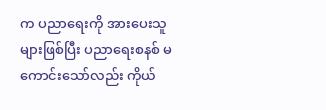က ပညာရေးကို အားပေးသူများဖြစ်ပြီး ပညာရေးစနစ် မကောင်းသော်လည်း ကိုယ်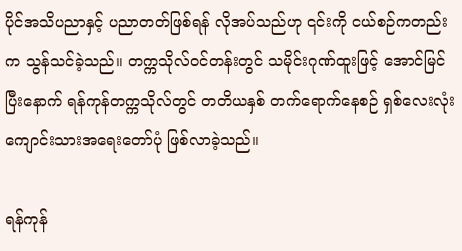ပိုင်အသိပညာနှင့် ပညာတတ်ဖြစ်ရန် လိုအပ်သည်ဟု ၎င်းကို ငယ်စဉ်ကတည်းက သွန်သင်ခဲ့သည်။ တက္ကသိုလ်ဝင်တန်းတွင် သမိုင်းဂုဏ်ထူးဖြင့် အောင်မြင်ပြီးနောက် ရန်ကုန်တက္ကသိုလ်တွင် တတိယနှစ် တက်ရောက်နေစဉ် ရှစ်လေးလုံးကျောင်းသားအရေးတော်ပုံ ဖြစ်လာခဲ့သည်။

ရန်ကုန်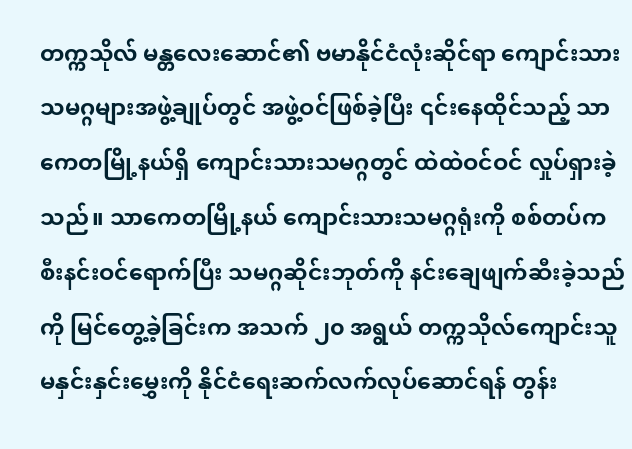တက္ကသိုလ် မန္တလေးဆောင်၏ ဗမာနိုင်ငံလုံးဆိုင်ရာ ကျောင်းသားသမဂ္ဂများအဖွဲ့ချုပ်တွင် အဖွဲ့ဝင်ဖြစ်ခဲ့ပြီး ၎င်းနေထိုင်သည့် သာကေတမြို့နယ်ရှိ ကျောင်းသားသမဂ္ဂတွင် ထဲထဲဝင်ဝင် လှုပ်ရှားခဲ့သည်။ သာကေတမြို့နယ် ကျောင်းသားသမဂ္ဂရုံးကို စစ်တပ်က စီးနင်းဝင်ရောက်ပြီး သမဂ္ဂဆိုင်းဘုတ်ကို နင်းချေဖျက်ဆီးခဲ့သည်ကို မြင်တွေ့ခဲ့ခြင်းက အသက် ၂၀ အရွယ် တက္ကသိုလ်ကျောင်းသူ မနှင်းနှင်းမွှေးကို နိုင်ငံရေးဆက်လက်လုပ်ဆောင်ရန် တွန်း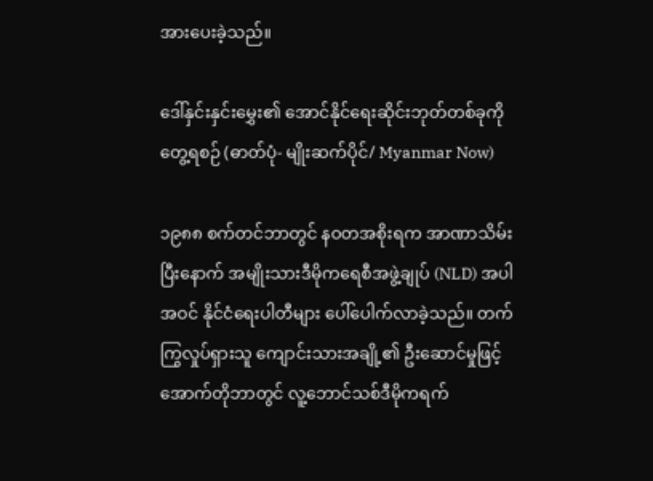အားပေးခဲ့သည်။

ဒေါ်နှင်းနှင်းမွှေး၏ အောင်နိုင်ရေးဆိုင်းဘုတ်တစ်ခုကို တွေ့ရစဉ် (ဓာတ်ပုံ- မျိုးဆက်ပိုင်/ Myanmar Now)

၁၉၈၈ စက်တင်ဘာတွင် နဝတအစိုးရက အာဏာသိမ်းပြီးနောက် အမျိုးသားဒီမိုကရေစီအဖွဲ့ချုပ် (NLD) အပါအဝင် နိုင်ငံရေးပါတီများ ပေါ်ပေါက်လာခဲ့သည်။ တက်ကြွလှုပ်ရှားသူ ကျောင်းသားအချို့၏ ဦးဆောင်မှုဖြင့် အောက်တိုဘာတွင် လူ့ဘောင်သစ်ဒီမိုကရက်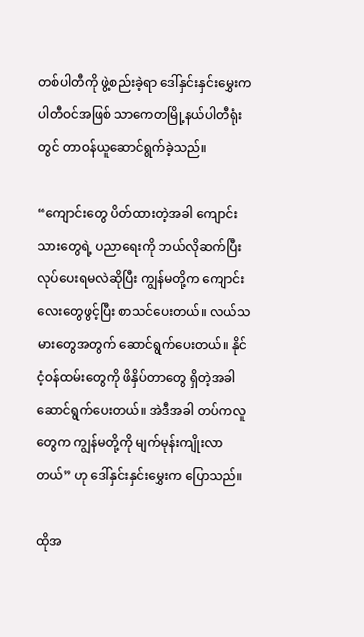တစ်ပါတီကို ဖွဲ့စည်းခဲ့ရာ ဒေါ်နှင်းနှင်းမွှေးက ပါတီဝင်အဖြစ် သာကေတမြို့နယ်ပါတီရုံးတွင် တာဝန်ယူဆောင်ရွက်ခဲ့သည်။

“ကျောင်းတွေ ပိတ်ထားတဲ့အခါ ကျောင်းသားတွေရဲ့ ပညာရေးကို ဘယ်လိုဆက်ပြီး လုပ်ပေးရမလဲဆိုပြီး ကျွန်မတို့က ကျောင်းလေးတွေဖွင့်ပြီး စာသင်ပေးတယ်။ လယ်သမားတွေအတွက် ဆောင်ရွက်ပေးတယ်။ နိုင်ငံ့ဝန်ထမ်းတွေကို ဖိနှိပ်တာတွေ ရှိတဲ့အခါ ဆောင်ရွက်ပေးတယ်။ အဲဒီအခါ တပ်ကလူတွေက ကျွန်မတို့ကို မျက်မုန်းကျိုးလာတယ်” ဟု ဒေါ်နှင်းနှင်းမွှေးက ပြောသည်။

ထိုအ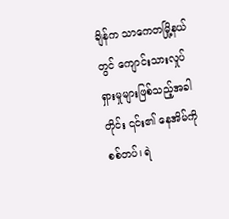ချိန်က သာကေတမြို့နယ်တွင် ကျောင်းသားလှုပ်ရှားမှုများဖြစ်သည့်အခါတိုင်း ၎င်း၏ နေအိမ်ကို စစ်တပ်၊ ရဲ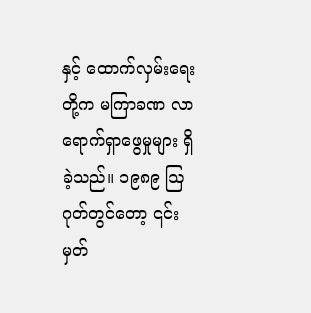နှင့် ထောက်လှမ်းရေးတို့က မကြာခဏ လာရောက်ရှာဖွေမှုများ ရှိခဲ့သည်။ ၁၉၈၉ ဩဂုတ်တွင်တော့ ၎င်း မှတ်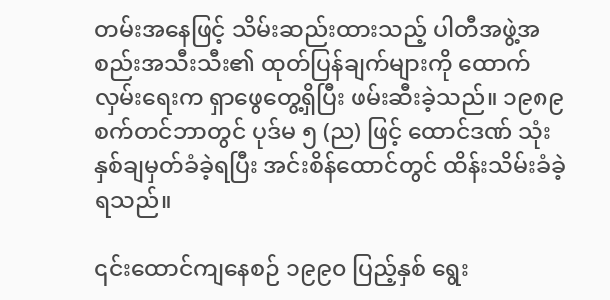တမ်းအနေဖြင့် သိမ်းဆည်းထားသည့် ပါတီအဖွဲ့အစည်းအသီးသီး၏ ထုတ်ပြန်ချက်များကို ထောက်လှမ်းရေးက ရှာဖွေတွေ့ရှိပြီး ဖမ်းဆီးခဲ့သည်။ ၁၉၈၉ စက်တင်ဘာတွင် ပုဒ်မ ၅ (ည) ဖြင့် ထောင်ဒဏ် သုံးနှစ်ချမှတ်ခံခဲ့ရပြီး အင်းစိန်ထောင်တွင် ထိန်းသိမ်းခံခဲ့ရသည်။

၎င်းထောင်ကျနေစဉ် ၁၉၉၀ ပြည့်နှစ် ရွေး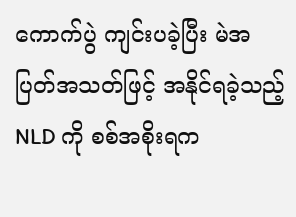ကောက်ပွဲ ကျင်းပခဲ့ပြီး မဲအပြတ်အသတ်ဖြင့် အနိုင်ရခဲ့သည့် NLD ကို စစ်အစိုးရက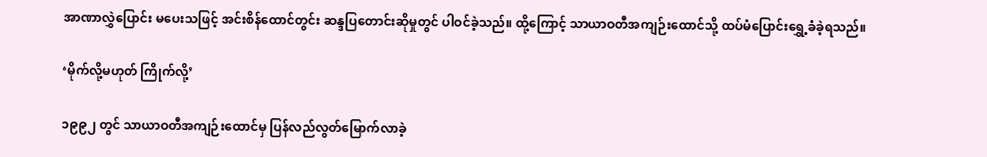အာဏာလွှဲပြောင်း မပေးသဖြင့် အင်းစိန်ထောင်တွင်း ဆန္ဒပြတောင်းဆိုမှုတွင် ပါဝင်ခဲ့သည်။ ထို့ကြောင့် သာယာဝတီအကျဉ်းထောင်သို့ ထပ်မံပြောင်းရွှေ့ခံခဲ့ရသည်။

‘မိုက်လို့မဟုတ် ကြိုက်လို့’

၁၉၉၂ တွင် သာယာဝတီအကျဉ်းထောင်မှ ပြန်လည်လွတ်မြောက်လာခဲ့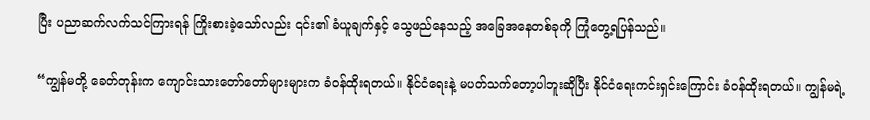ပြီး ပညာဆက်လက်သင်ကြားရန် ကြိုးစားခဲ့သော်လည်း ၎င်း၏ ခံယူချက်နှင့် သွေဖည်နေသည့် အခြေအနေတစ်ခုကို ကြုံတွေ့ရပြန်သည်။

“ကျွန်မတို့ ခေတ်တုန်းက ကျောင်းသားတော်တော်များများက ခံဝန်ထိုးရတယ်။ နိုင်ငံရေးနဲ့ မပတ်သက်တော့ပါဘူးဆိုပြီး နိုင်ငံရေးကင်းရှင်းကြောင်း ခံဝန်ထိုးရတယ်။ ကျွန်မရဲ့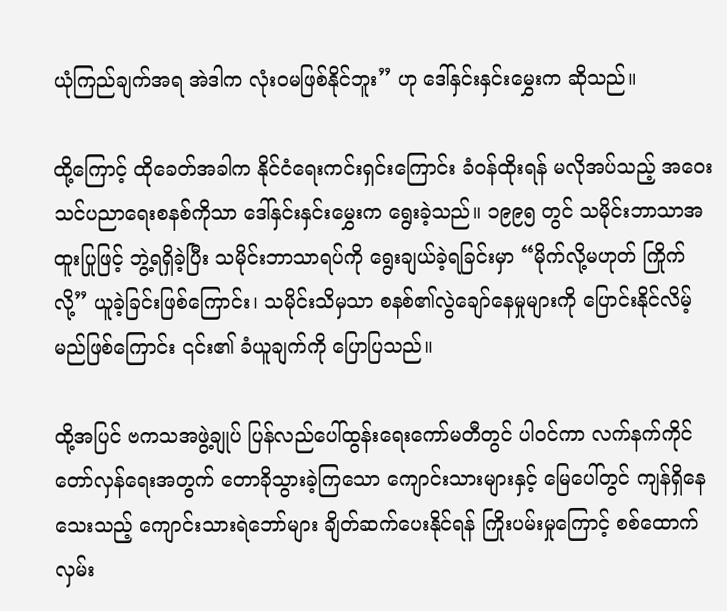ယုံကြည်ချက်အရ အဲဒါက လုံးဝမဖြစ်နိုင်ဘူး” ဟု ဒေါ်နှင်းနှင်းမွှေးက ဆိုသည်။

ထို့ကြောင့် ထိုခေတ်အခါက နိုင်ငံရေးကင်းရှင်းကြောင်း ခံဝန်ထိုးရန် မလိုအပ်သည့် အဝေးသင်ပညာရေးစနစ်ကိုသာ ဒေါ်နှင်းနှင်းမွှေးက ရွေးခဲ့သည်။ ၁၉၉၅ တွင် သမိုင်းဘာသာအထူးပြုဖြင့် ဘွဲ့ရရှိခဲ့ပြီး သမိုင်းဘာသာရပ်ကို ရွေးချယ်ခဲ့ရခြင်းမှာ “မိုက်လို့မဟုတ် ကြိုက်လို့” ယူခဲ့ခြင်းဖြစ်ကြောင်း၊ သမိုင်းသိမှသာ စနစ်၏လွဲချော်နေမှုများကို ပြောင်းနိုင်လိမ့်မည်ဖြစ်ကြောင်း ၎င်း၏ ခံယူချက်ကို ပြောပြသည်။

ထို့အပြင် ဗကသအဖွဲ့ချုပ် ပြန်လည်ပေါ်ထွန်းရေးကော်မတီတွင် ပါဝင်ကာ လက်နက်ကိုင်တော်လှန်ရေးအတွက် တောခိုသွားခဲ့ကြသော ကျောင်းသားများနှင့် မြေပေါ်တွင် ကျန်ရှိနေသေးသည့် ကျောင်းသားရဲဘော်များ ချိတ်ဆက်ပေးနိုင်ရန် ကြိုးပမ်းမှုကြောင့် စစ်ထောက်လှမ်း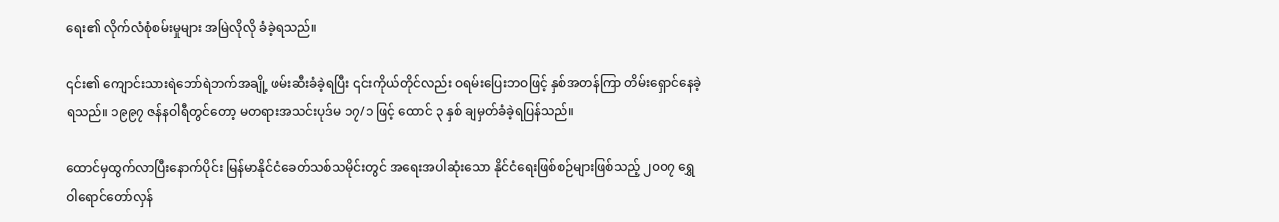ရေး၏ လိုက်လံစုံစမ်းမှုများ အမြဲလိုလို ခံခဲ့ရသည်။

၎င်း၏ ကျောင်းသားရဲဘော်ရဲဘက်အချို့ ဖမ်းဆီးခံခဲ့ရပြီး ၎င်းကိုယ်တိုင်လည်း ဝရမ်းပြေးဘဝဖြင့် နှစ်အတန်ကြာ တိမ်းရှောင်နေခဲ့ရသည်။ ၁၉၉၇ ဇန်နဝါရီတွင်တော့ မတရားအသင်းပုဒ်မ ၁၇/၁ ဖြင့် ထောင် ၃ နှစ် ချမှတ်ခံခဲ့ရပြန်သည်။

ထောင်မှထွက်လာပြီးနောက်ပိုင်း မြန်မာနိုင်ငံခေတ်သစ်သမိုင်းတွင် အရေးအပါဆုံးသော နိုင်ငံရေးဖြစ်စဉ်များဖြစ်သည့် ၂၀၀၇ ရွှေဝါရောင်တော်လှန်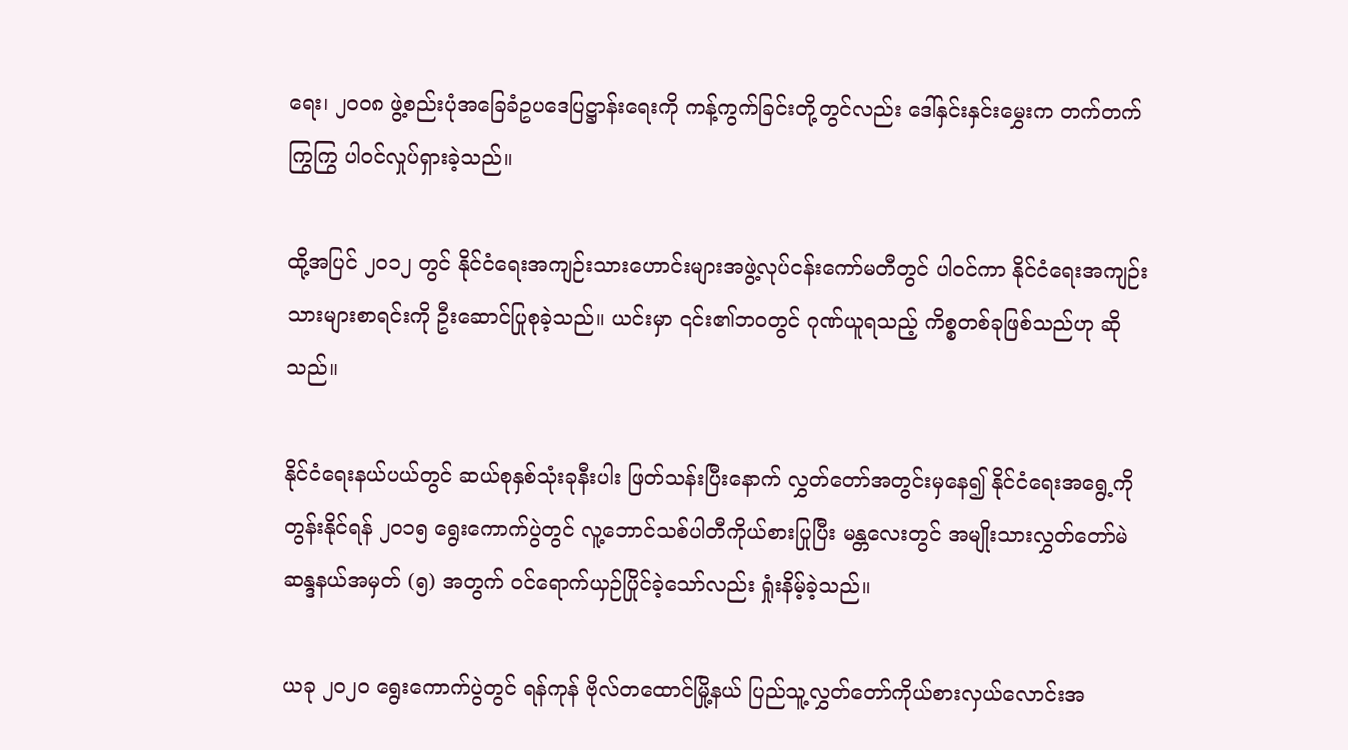ရေး၊ ၂၀၀၈ ဖွဲ့စည်းပုံအခြေခံဥပဒေပြဋ္ဌာန်းရေးကို ကန့်ကွက်ခြင်းတို့တွင်လည်း ဒေါ်နှင်းနှင်းမွှေးက တက်တက်ကြွကြွ ပါဝင်လှုပ်ရှားခဲ့သည်။

ထို့အပြင် ၂၀၁၂ တွင် နိုင်ငံရေးအကျဉ်းသားဟောင်းများအဖွဲ့လုပ်ငန်းကော်မတီတွင် ပါဝင်ကာ နိုင်ငံရေးအကျဉ်းသားများစာရင်းကို ဦးဆောင်ပြုစုခဲ့သည်။ ယင်းမှာ ၎င်း၏ဘဝတွင် ဂုဏ်ယူရသည့် ကိစ္စတစ်ခုဖြစ်သည်ဟု ဆိုသည်။

နိုင်ငံရေးနယ်ပယ်တွင် ဆယ်စုနှစ်သုံးခုနီးပါး ဖြတ်သန်းပြီးနောက် လွှတ်တော်အတွင်းမှနေ၍ နိုင်ငံရေးအရွေ့ကို တွန်းနိုင်ရန် ၂၀၁၅ ရွေးကောက်ပွဲတွင် လူ့ဘောင်သစ်ပါတီကိုယ်စားပြုပြီး မန္တလေးတွင် အမျိုးသားလွှတ်တော်မဲဆန္ဒနယ်အမှတ် (၅) အတွက် ဝင်ရောက်ယှဉ်ပြိုင်ခဲ့သော်လည်း ရှုံးနိမ့်ခဲ့သည်။

ယခု ၂၀၂၀ ရွေးကောက်ပွဲတွင် ရန်ကုန် ဗိုလ်တထောင်မြို့နယ် ပြည်သူ့လွှတ်တော်ကိုယ်စားလှယ်လောင်းအ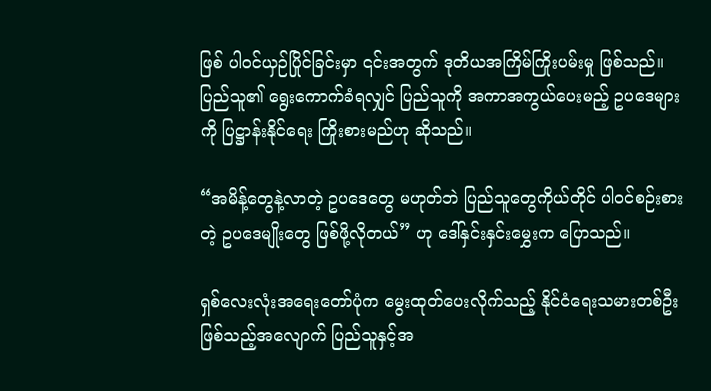ဖြစ် ပါဝင်ယှဉ်ပြိုင်ခြင်းမှာ ၎င်းအတွက် ဒုတိယအကြိမ်ကြိုးပမ်းမှု ဖြစ်သည်။ ပြည်သူ၏ ရွေးကောက်ခံရလျှင် ပြည်သူကို အကာအကွယ်ပေးမည့် ဥပဒေများကို ပြဋ္ဌာန်းနိုင်ရေး ကြိုးစားမည်ဟု ဆိုသည်။

“အမိန့်တွေနဲ့လာတဲ့ ဥပဒေတွေ မဟုတ်ဘဲ ပြည်သူတွေကိုယ်တိုင် ပါဝင်စဉ်းစားတဲ့ ဥပဒေမျိုးတွေ ဖြစ်ဖို့လိုတယ်” ဟု ဒေါ်နှင်းနှင်းမွှေးက ပြောသည်။

ရှစ်လေးလုံးအရေးတော်ပုံက မွေးထုတ်ပေးလိုက်သည့် နိုင်ငံရေးသမားတစ်ဦးဖြစ်သည့်အလျောက် ပြည်သူနှင့်အ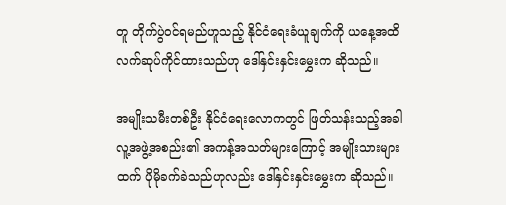တူ တိုက်ပွဲဝင်ရမည်ဟူသည့် နိုင်ငံရေးခံယူချက်ကို ယနေ့အထိ လက်ဆုပ်ကိုင်ထားသည်ဟု ဒေါ်နှင်းနှင်းမွှေးက ဆိုသည်။

အမျိုးသမီးတစ်ဦး နိုင်ငံရေးလောကတွင် ဖြတ်သန်းသည့်အခါ လူ့အဖွဲ့အစည်း၏ အကန့်အသတ်များကြောင့် အမျိုးသားများထက် ပိုမိုခက်ခဲသည်ဟုလည်း ဒေါ်နှင်းနှင်းမွှေးက ဆိုသည်။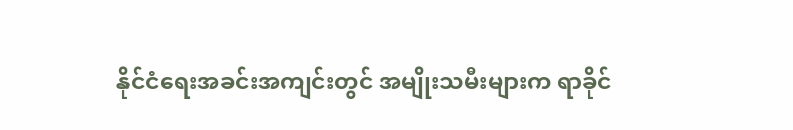နိုင်ငံရေးအခင်းအကျင်းတွင် အမျိုးသမီးများက ရာခိုင်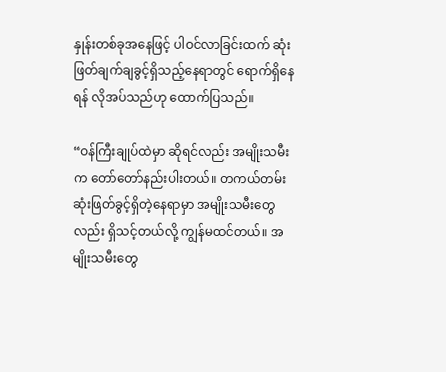နှုန်းတစ်ခုအနေဖြင့် ပါဝင်လာခြင်းထက် ဆုံးဖြတ်ချက်ချခွင့်ရှိသည့်နေရာတွင် ရောက်ရှိနေရန် လိုအပ်သည်ဟု ထောက်ပြသည်။

“ဝန်ကြီးချုပ်ထဲမှာ ဆိုရင်လည်း အမျိုးသမီးက တော်တော်နည်းပါးတယ်။ တကယ်တမ်း ဆုံးဖြတ်ခွင့်ရှိတဲ့နေရာမှာ အမျိုးသမီးတွေလည်း ရှိသင့်တယ်လို့ ကျွန်မထင်တယ်။ အမျိုးသမီးတွေ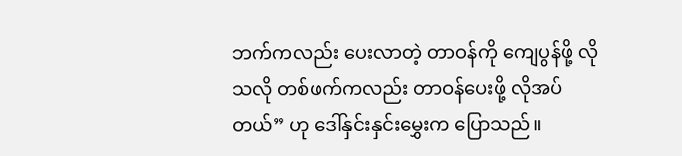ဘက်ကလည်း ပေးလာတဲ့ တာဝန်ကို ကျေပွန်ဖို့ လိုသလို တစ်ဖက်ကလည်း တာဝန်ပေးဖို့ လိုအပ်တယ်” ဟု ဒေါ်နှင်းနှင်းမွှေးက ပြောသည်။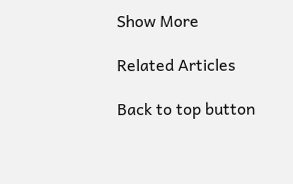Show More

Related Articles

Back to top button